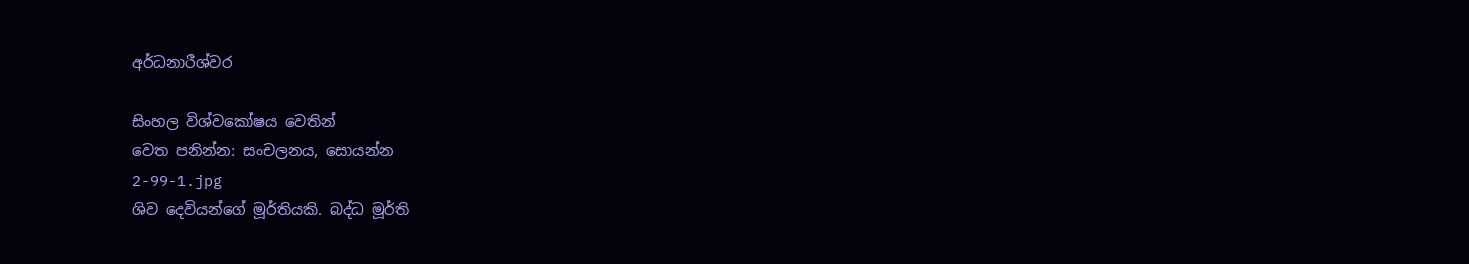අර්ධනාරීශ්වර

සිංහල විශ්වකෝෂය වෙතින්
වෙත පනින්න: සංචලනය, සොයන්න
2-99-1.jpg
ශිව දෙවියන්ගේ මූර්තියකි. බද්ධ මූර්ති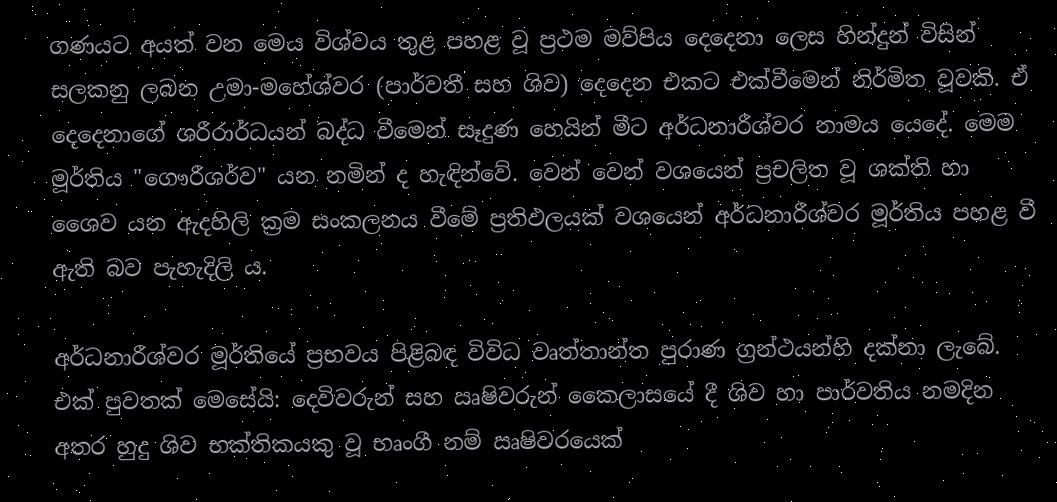ගණයට අයත් වන මෙය විශ්වය තුළ පහළ වූ ප්‍රථම මව්පිය දෙදෙනා ලෙස හින්දුන් විසින් සලකනු ලබන උමා-මහේශ්වර (පාර්වතී සහ ශිව) දෙදෙන එකට එක්වීමෙන් නිර්මිත වූවකි. ඒ දෙදෙනාගේ ශරීරාර්ධයන් බද්ධ වීමෙන් සෑදුණ හෙයින් මීට අර්ධනාරීශ්වර නාමය යෙදේ. මෙම මූර්තිය "ගෞරීශර්ව" යන නමින් ද හැඳින්වේ. වෙන් වෙන් වශයෙන් ප්‍රචලිත වූ ශක්ති හා ශෛව යන ඇදහිලි ක්‍රම සංකලනය වීමේ ප්‍රතිඵලයක් වශයෙන් අර්ධනාරීශ්වර මූර්තිය පහළ වී ඇති බව පැහැදිලි ය.

අර්ධනාරීශ්වර මූර්තියේ ප්‍රභවය පිළිබඳ විවිධ වෘත්තාන්ත පුරාණ ග්‍රන්ථයන්හි දක්නා ලැබේ. එක් පුවතක් මෙසේයි: දෙවිවරුන් සහ ඍෂිවරුන් කෛලාසයේ දී ශිව හා පාර්වතිය නමදින අතර හුදු ශිව භක්තිකයකු වූ භෘංගී නම් ඍෂිවරයෙක්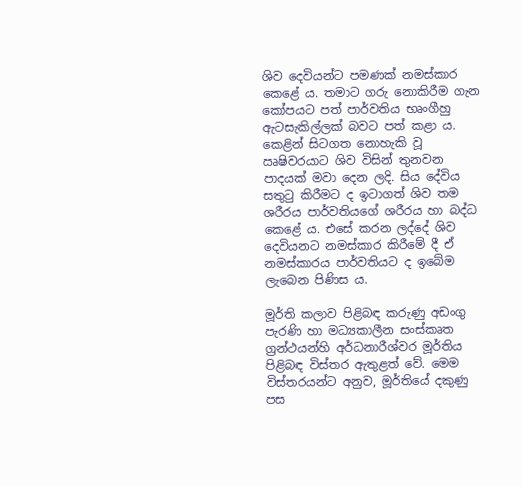ශිව දෙවියන්ට පමණක් නමස්කාර කෙළේ ය. තමාට ගරු නොකිරීම ගැන කෝපයට පත් පාර්වතිය භෘංගීහු ඇටසැකිල්ලක් බවට පත් කළා ය. කෙළින් සිටගත නොහැකි වූ ඍෂිවරයාට ශිව විසින් තුනවන පාදයක් මවා දෙන ලදි. සිය දේවිය සතුටු කිරීමට ද ඉට‍ාගත් ශිව තම ශරීරය පාර්වතියගේ ශරීරය හා බද්ධ කෙළේ ය. එසේ කරන ලද්දේ ශිව දෙවියනට නමස්කාර කිරීමේ දී ඒ නමස්කාරය පාර්වතියට ද ඉබේම ලැබෙන පිණිස ය.

මූර්ති කලාව පිළිබඳ කරුණු අඩංගු පැරණි හා මධ්‍යකාලීන සංස්කෘත ග්‍රන්ථයන්හි අර්ධනාරීශ්වර මූර්තිය පිළිබඳ විස්තර ඇතුළත් වේ. මෙම විස්තරයන්ට අනුව, මූර්තියේ දකුණු පස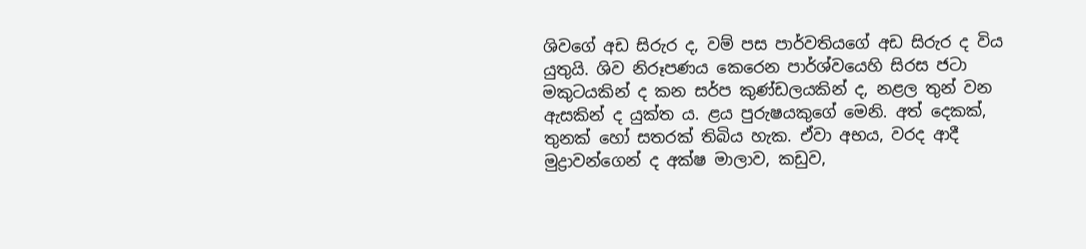ශිවගේ අඩ සිරුර ද, වම් පස පාර්වතියගේ අඩ සිරුර ද විය යුතුයි. ශිව නිරූපණය කෙරෙන පාර්ශ්වයෙහි සිරස ජටා මකුටයකින් ද කන සර්ප කුණ්ඩලයකින් ද, නළල තුන් වන ඇසකින් ද යුක්ත ය. ළය පුරුෂයකුගේ මෙනි. අත් දෙකක්, තුනක් හෝ සතරක් තිබිය හැක. ඒවා අභය, වරද ආදී මුද්‍රාවන්ගෙන් ද අක්ෂ මාලාව, කඩුව,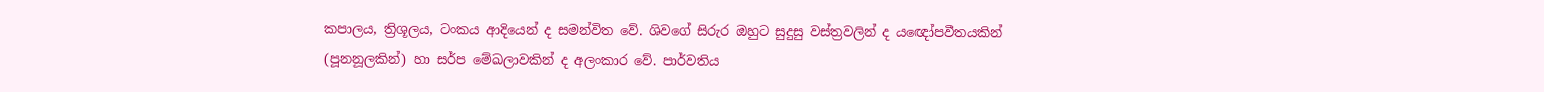කපාලය, ත්‍රිශූලය, ටංකය ආදියෙන් ද සමන්විත වේ. ශිවගේ සිරුර ඔහුට සුදුසු වස්ත්‍රවලින් ද යඥෝපවීතයකින් (පූනනූලකින්) හා සර්ප මේඛලාවකින් ද අලංකාර වේ. පාර්වතිය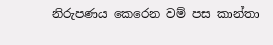නිරුපණය කෙරෙන වම් පස කාන්තා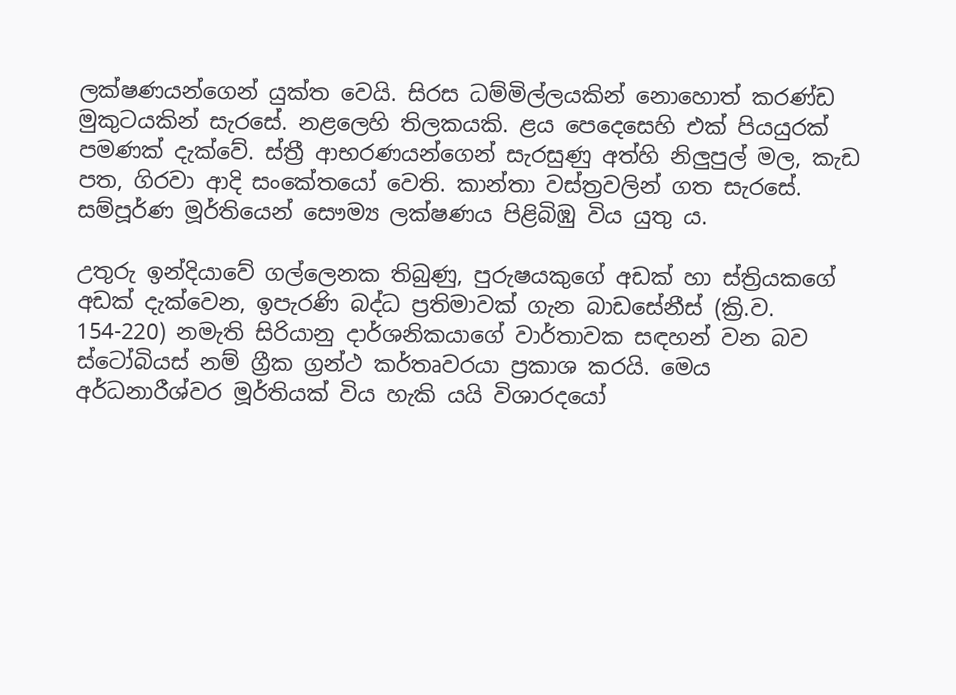ලක්ෂණයන්ගෙන් යුක්ත වෙයි. සිරස ධම්මිල්ලයකින් නොහොත් කරණ්ඩ මුකුටයකින් සැරසේ. නළලෙහි තිලකයකි. ළය පෙදෙසෙහි එක් පියයුරක් පමණක් දැක්වේ. ස්ත්‍රී ආභරණයන්ගෙන් සැරසුණු අත්හි නිලුපුල් මල, කැඩ පත, ගිරවා ආදි සංකේතයෝ වෙති. කාන්තා වස්ත්‍රවලින් ගත සැරසේ. සම්පූර්ණ මූර්තියෙන් සෞම්‍ය ලක්ෂණය පිළිබිඹු විය යුතු ය.

උතුරු ඉන්දියාවේ ගල්ලෙනක තිබුණු, පුරුෂයකුගේ අඩක් හා ස්ත්‍රියකගේ අඩක් දැක්වෙන, ඉපැරණි බද්ධ ප්‍රතිමාවක් ගැන බාඩසේනීස් (ක්‍රි.ව. 154-220) නමැති සිරියානු දාර්ශනිකයාගේ වාර්තාවක සඳහන් වන බව ස්ටෝබියස් නම් ග්‍රීක ග්‍රන්ථ කර්තෘවරයා ප්‍රකාශ කරයි. මෙය අර්ධනාරීශ්වර මූර්තියක් විය හැකි යයි විශාරදයෝ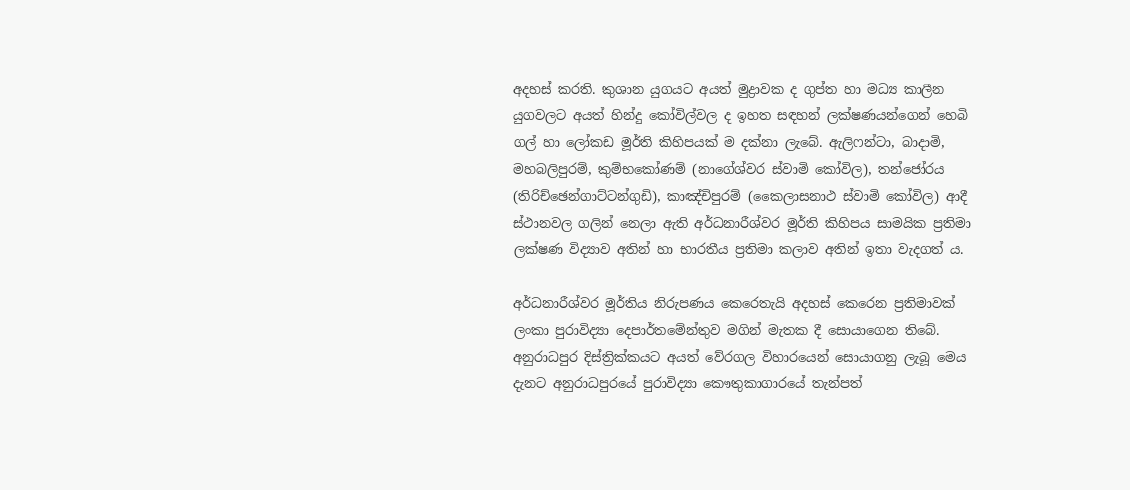අදහස් කරති. කුශාන යුගයට අයත් මුද්‍රාවක ද ගුප්ත හා මධ්‍ය කාලීන යුගවලට අයත් හින්දු කෝවිල්වල ද ඉහත සඳහන් ලක්ෂණයන්ගෙන් හෙබි ගල් හා ලෝකඩ මූර්ති කිහිපයක් ම දක්නා ලැබේ. ඇලිෆන්ටා, බාදාමි, මහබලිපුරම්, කුම්භකෝණම් (නාගේශ්වර ස්වාමි කෝවිල), තන්ජෝරය (තිරිච්ඡෙන්ගාට්ටන්ගුඩි), කාඤ්චිපුරම් (කෛලාසනාථ ස්වාමි කෝවිල) ආදී ස්ථානවල ගලින් ‍නෙලා ඇති අර්ධනාරීශ්වර මූර්ති කිහිපය සාමයික ප්‍රතිමා ලක්ෂණ විද්‍යාව අතින් හා භාරතීය ප්‍රතිමා කලාව අතින් ඉතා වැදගත් ය.

අර්ධනාරීශ්වර මූර්තිය නිරුපණය කෙරෙතැයි අදහස් කෙරෙන ප්‍රතිමාවක් ලංකා පුරාවිද්‍යා දෙපාර්තමේන්තුව මගින් මැතක දී සොයා‍ගෙන තිබේ. අනුරාධපුර දිස්ත්‍රික්කයට අයත් වේරගල විහාරයෙන් සොයාගනු ලැබූ මෙය දැනට අනුරාධපුරයේ පුරාවිද්‍යා කෞතුකාගාරයේ තැන්පත්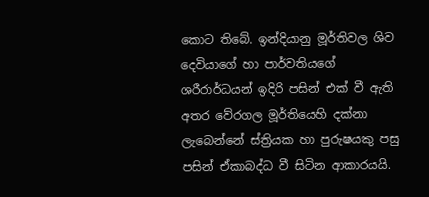කොට තිබේ. ඉන්දියානු මූර්තිවල ශිව දෙවියාගේ හා පාර්වතියගේ ශරීරාර්ධයන් ඉදිරි පසින් එක් වී ඇති අතර වේරගල මූර්තියෙහි දක්නා ලැබෙන්නේ ස්ත්‍රියක හා පුරුෂයකු පසු පසින් ඒකාබද්ධ වී සිටින ආකාරයයි.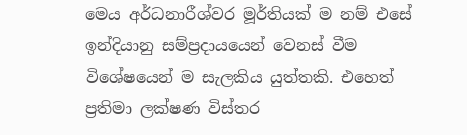මෙය අර්ධනාරීශ්වර මූර්තියක් ම නම් එසේ ඉන්දියානු සම්ප්‍රදායයෙන් වෙනස් වීම විශේෂයෙන් ම සැලකිය යුත්තකි. එහෙත් ප්‍රතිමා ලක්ෂණ විස්තර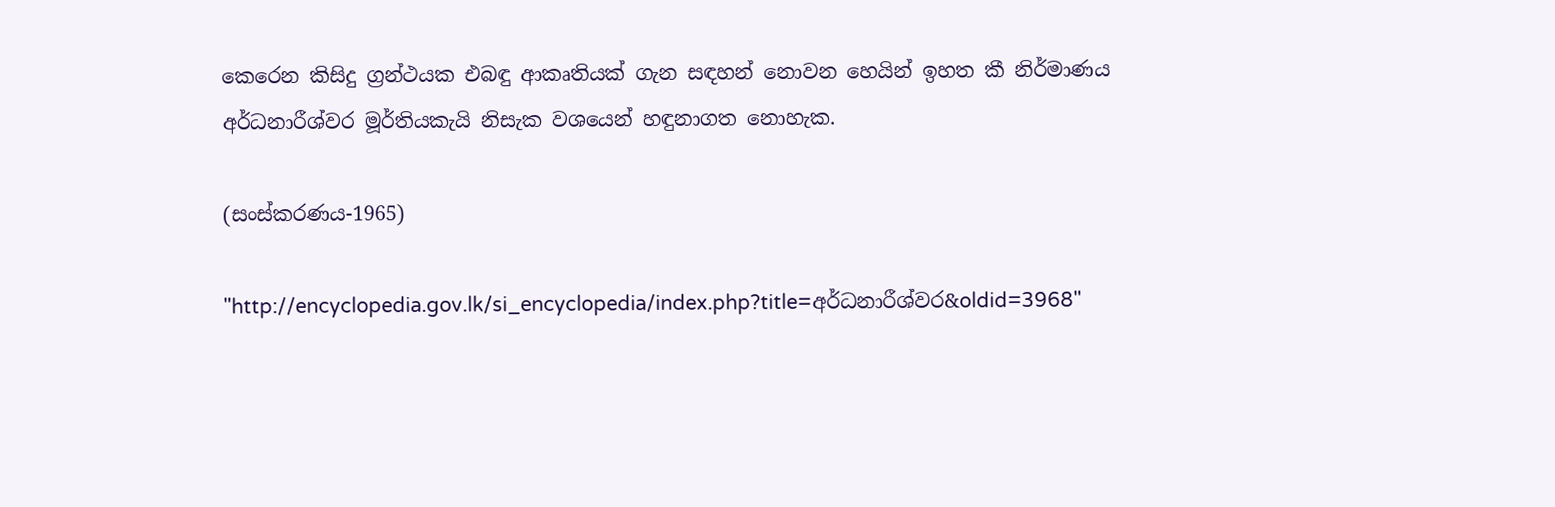කෙරෙන කිසිදු ග්‍රන්ථයක එබඳු ආකෘතියක් ගැන සඳහන් නොවන හෙයින් ඉහත කී නිර්මාණය අර්ධනාරීශ්වර මූර්තියකැයි නිසැක වශයෙන් හඳුනාගත නොහැක.

(සංස්කරණය-1965)

"http://encyclopedia.gov.lk/si_encyclopedia/index.php?title=අර්ධනාරීශ්වර&oldid=3968"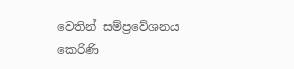වෙතින් සම්ප්‍රවේශනය කෙරිණි